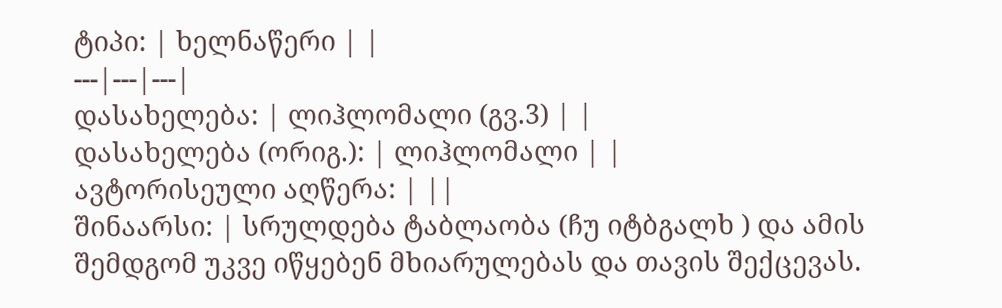ტიპი: | ხელნაწერი | |
---|---|---|
დასახელება: | ლიჰლომალი (გვ.3) | |
დასახელება (ორიგ.): | ლიჰლომალი | |
ავტორისეული აღწერა: | ||
შინაარსი: | სრულდება ტაბლაობა (ჩუ იტბგალხ ) და ამის შემდგომ უკვე იწყებენ მხიარულებას და თავის შექცევას.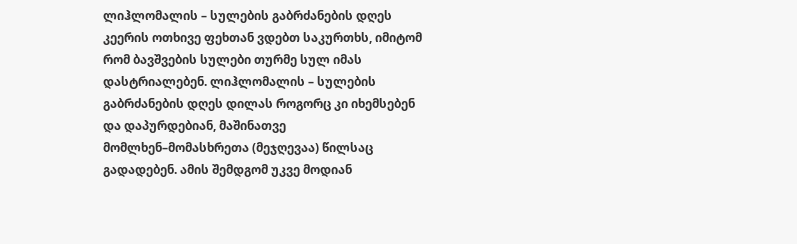ლიჰლომალის – სულების გაბრძანების დღეს კეერის ოთხივე ფეხთან ვდებთ საკურთხს, იმიტომ რომ ბავშვების სულები თურმე სულ იმას დასტრიალებენ. ლიჰლომალის – სულების გაბრძანების დღეს დილას როგორც კი იხემსებენ და დაპურდებიან, მაშინათვე მომლხენ–მომასხრეთა (მეჯღევაა) წილსაც გადადებენ. ამის შემდგომ უკვე მოდიან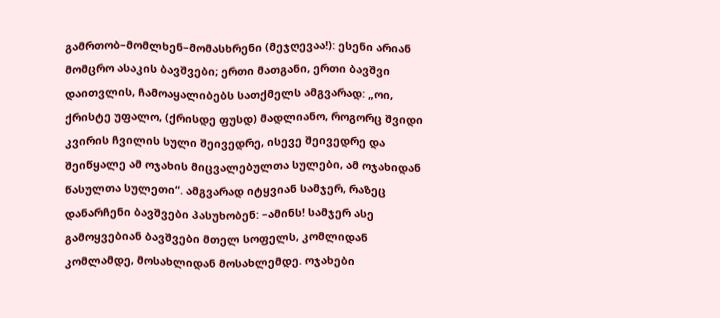გამრთობ–მომლხენ–მომასხრენი (მეჯღევაა!): ესენი არიან მომცრო ასაკის ბავშვები; ერთი მათგანი, ერთი ბავშვი დაითვლის, ჩამოაყალიბებს სათქმელს ამგვარად: „ოი, ქრისტე უფალო, (ქრისდე ფუსდ) მადლიანო, როგორც შვიდი კვირის ჩვილის სული შეივედრე, ისევე შეივედრე და შეიწყალე ამ ოჯახის მიცვალებულთა სულები, ამ ოჯახიდან წასულთა სულეთი“. ამგვარად იტყვიან სამჯერ, რაზეც დანარჩენი ბავშვები პასუხობენ: –ამინს! სამჯერ ასე გამოყვებიან ბავშვები მთელ სოფელს, კომლიდან კომლამდე, მოსახლიდან მოსახლემდე. ოჯახები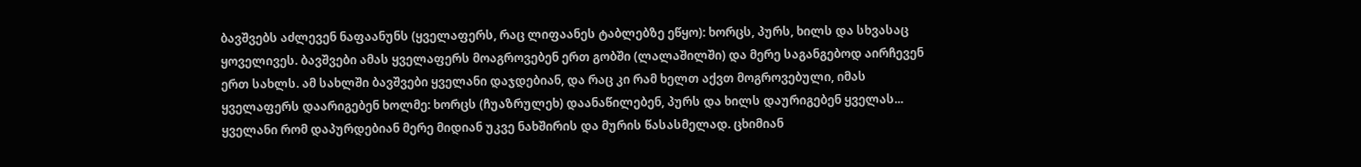ბავშვებს აძლევენ ნაფაანუნს (ყველაფერს, რაც ლიფაანეს ტაბლებზე ეწყო): ხორცს, პურს, ხილს და სხვასაც ყოველივეს. ბავშვები ამას ყველაფერს მოაგროვებენ ერთ გობში (ლალაშილში) და მერე საგანგებოდ აირჩევენ ერთ სახლს. ამ სახლში ბავშვები ყველანი დაჯდებიან, და რაც კი რამ ხელთ აქვთ მოგროვებული, იმას ყველაფერს დაარიგებენ ხოლმე: ხორცს (ჩუაზრულეხ) დაანაწილებენ, პურს და ხილს დაურიგებენ ყველას... ყველანი რომ დაპურდებიან მერე მიდიან უკვე ნახშირის და მურის წასასმელად. ცხიმიან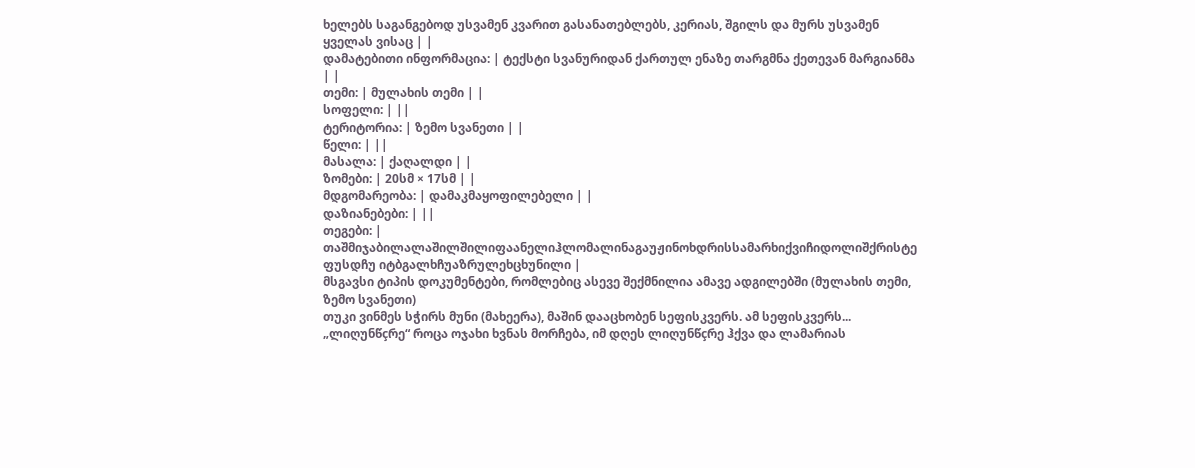ხელებს საგანგებოდ უსვამენ კვარით გასანათებლებს, კერიას, შგილს და მურს უსვამენ ყველას ვისაც | |
დამატებითი ინფორმაცია: | ტექსტი სვანურიდან ქართულ ენაზე თარგმნა ქეთევან მარგიანმა | |
თემი: | მულახის თემი | |
სოფელი: | ||
ტერიტორია: | ზემო სვანეთი | |
წელი: | ||
მასალა: | ქაღალდი | |
ზომები: | 20სმ × 17სმ | |
მდგომარეობა: | დამაკმაყოფილებელი | |
დაზიანებები: | ||
თეგები: | თაშმიჯაბილალაშილშილიფაანელიჰლომალინაგაუჟინოხდრისსამარხიქვიჩიდოლიშქრისტე ფუსდჩუ იტბგალხჩუაზრულეხცხუნილი |
მსგავსი ტიპის დოკუმენტები, რომლებიც ასევე შექმნილია ამავე ადგილებში (მულახის თემი, ზემო სვანეთი)
თუკი ვინმეს სჭირს მუნი (მახეერა), მაშინ დააცხობენ სეფისკვერს. ამ სეფისკვერს...
„ლიღუნწçრე“ როცა ოჯახი ხვნას მორჩება, იმ დღეს ლიღუნწçრე ჰქვა და ლამარიას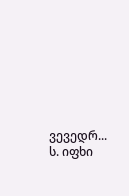ვევედრ...
ს. იფხი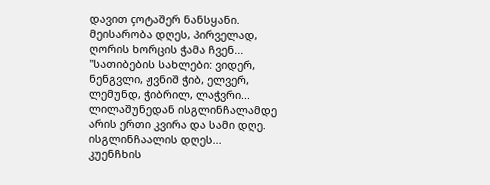დავით çოტაშერ ნანსყანი. მეისარობა დღეს, პირველად, ღორის ხორცის ჭამა ჩვენ...
"სათიბების სახლები: ვიდერ, ნენგვლი, ჟვნიშ ჭიბ, ელვერ, ლემუნდ, ჭიბრილ, ლაჭვრი...
ლილაშუნედან ისგლინჩალამდე არის ერთი კვირა და სამი დღე. ისგლინჩაალის დღეს...
კუენჩხის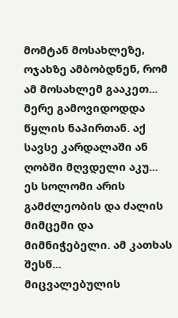მომტან მოსახლეზე, ოჯახზე ამბობდნენ, რომ ამ მოსახლემ გააკეთ...
მერე გამოვიდოდდა წყლის ნაპირთან. აქ სავსე კარდალაში ან ღობში მღვდელი აკუ...
ეს სოლომი არის გამძლეობის და ძალის მიმცემი და მიმნიჭებელი. ამ კათხას შესწ...
მიცვალებულის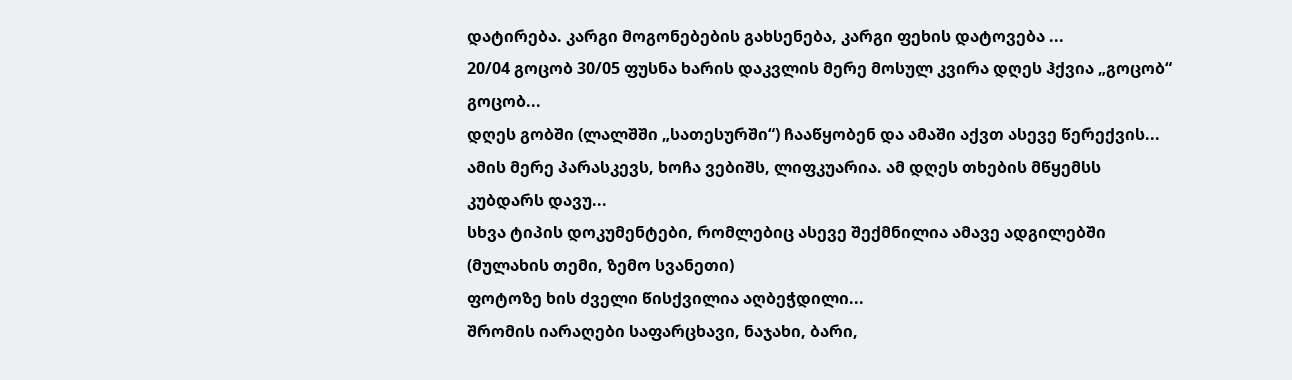დატირება. კარგი მოგონებების გახსენება, კარგი ფეხის დატოვება ...
20/04 გოცობ 30/05 ფუსნა ხარის დაკვლის მერე მოსულ კვირა დღეს ჰქვია „გოცობ“ გოცობ...
დღეს გობში (ლალშში „სათესურში“) ჩააწყობენ და ამაში აქვთ ასევე წერექვის...
ამის მერე პარასკევს, ხოჩა ვებიშს, ლიფკუარია. ამ დღეს თხების მწყემსს კუბდარს დავუ...
სხვა ტიპის დოკუმენტები, რომლებიც ასევე შექმნილია ამავე ადგილებში (მულახის თემი, ზემო სვანეთი)
ფოტოზე ხის ძველი წისქვილია აღბეჭდილი...
შრომის იარაღები საფარცხავი, ნაჯახი, ბარი,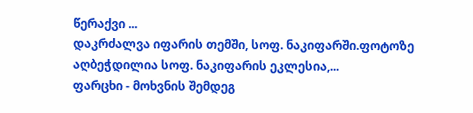წერაქვი ...
დაკრძალვა იფარის თემში, სოფ. ნაკიფარში.ფოტოზე აღბეჭდილია სოფ. ნაკიფარის ეკლესია,...
ფარცხი - მოხვნის შემდეგ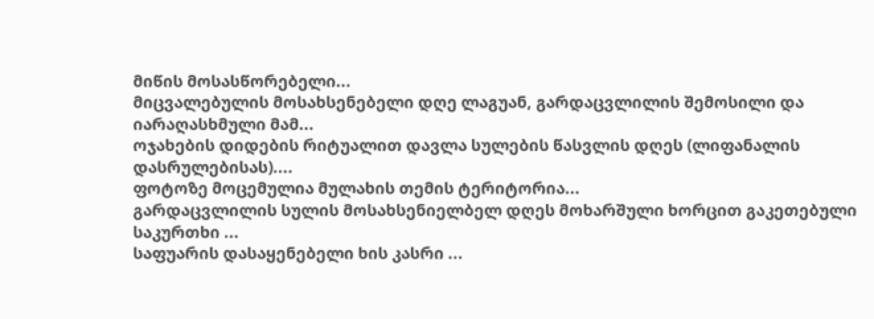მიწის მოსასწორებელი...
მიცვალებულის მოსახსენებელი დღე ლაგუან, გარდაცვლილის შემოსილი და იარაღასხმული მამ...
ოჯახების დიდების რიტუალით დავლა სულების წასვლის დღეს (ლიფანალის დასრულებისას)....
ფოტოზე მოცემულია მულახის თემის ტერიტორია...
გარდაცვლილის სულის მოსახსენიელბელ დღეს მოხარშული ხორცით გაკეთებული საკურთხი ...
საფუარის დასაყენებელი ხის კასრი ...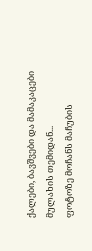ქალები, ბავშვები და მამაკაცები მულახის თემიდან...
ფოტოზე მოჩანს მაჩუბის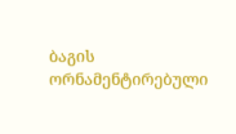ბაგის ორნამენტირებული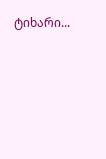ტიხარი...